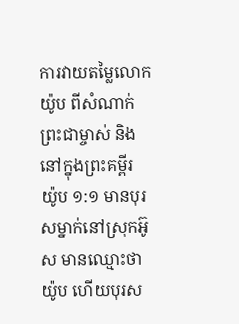ការវាយតម្លៃលោកយ៉ូប ពីសំណាក់ព្រះជាម្ចាស់ និងនៅក្នុងព្រះគម្ពីរ
យ៉ូប ១:១ មានបុរសម្នាក់នៅស្រុកអ៊ូស មានឈ្មោះថាយ៉ូប ហើយបុរស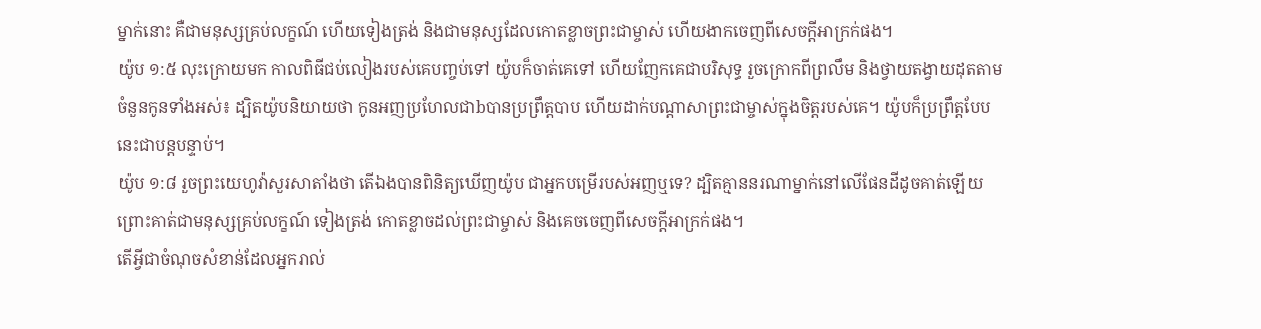ម្នាក់នោះ គឺជាមនុស្សគ្រប់លក្ខណ៍ ហើយទៀងត្រង់ និងជាមនុស្សដែលកោតខ្លាចព្រះជាម្ចាស់ ហើយងាកចេញពីសេចក្ដីអាក្រក់ផង។
យ៉ូប ១:៥ លុះក្រោយមក កាលពិធីជប់លៀងរបស់គេបញ្ចប់ទៅ យ៉ូបក៏ចាត់គេទៅ ហើយញែកគេជាបរិសុទ្ធ រួចក្រោកពីព្រលឹម និងថ្វាយតង្វាយដុតតាមចំនួនកូនទាំងអស់៖ ដ្បិតយ៉ូបនិយាយថា កូនអញប្រហែលជាbបានប្រព្រឹត្តបាប ហើយដាក់បណ្ដាសាព្រះជាម្ចាស់ក្នុងចិត្តរបស់គេ។ យ៉ូបក៏ប្រព្រឹត្តបែបនេះជាបន្តបន្ទាប់។
យ៉ូប ១:៨ រួចព្រះយេហូវ៉ាសួរសាតាំងថា តើឯងបានពិនិត្យឃើញយ៉ូប ជាអ្នកបម្រើរបស់អញឬទេ? ដ្បិតគ្មាននរណាម្នាក់នៅលើផែនដីដូចគាត់ឡើយ ព្រោះគាត់ជាមនុស្សគ្រប់លក្ខណ៍ ទៀងត្រង់ កោតខ្លាចដល់ព្រះជាម្ចាស់ និងគេចចេញពីសេចក្ដីអាក្រក់ផង។
តើអ្វីជាចំណុចសំខាន់ដែលអ្នករាល់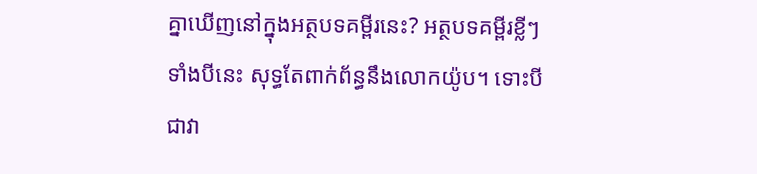គ្នាឃើញនៅក្នុងអត្ថបទគម្ពីរនេះ? អត្ថបទគម្ពីរខ្លីៗទាំងបីនេះ សុទ្ធតែពាក់ព័ន្ធនឹងលោកយ៉ូប។ ទោះបីជាវា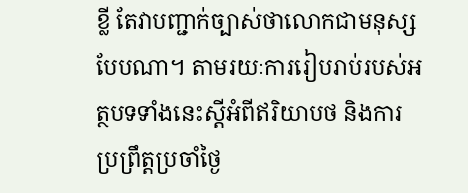ខ្លី តែវាបញ្ជាក់ច្បាស់ថាលោកជាមនុស្សបែបណា។ តាមរយៈការរៀបរាប់របស់អត្ថបទទាំងនេះស្ដីអំពីឥរិយាបថ និងការប្រព្រឹត្តប្រចាំថ្ងៃ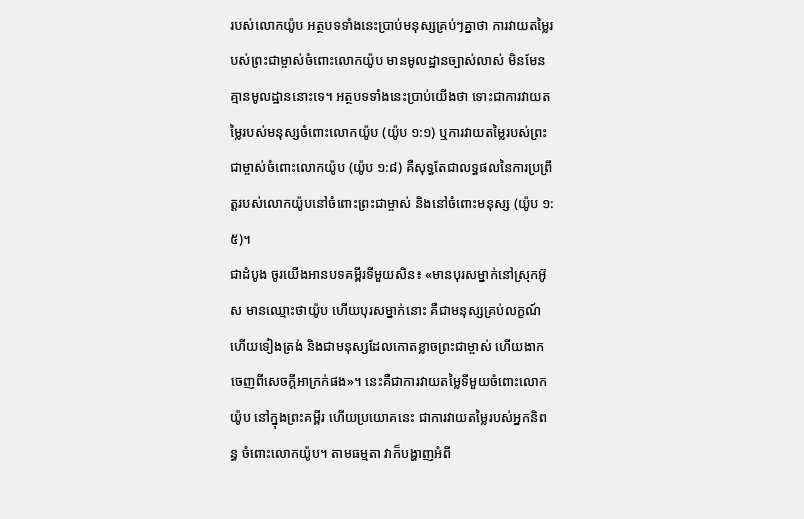របស់លោកយ៉ូប អត្ថបទទាំងនេះប្រាប់មនុស្សគ្រប់ៗគ្នាថា ការវាយតម្លៃរបស់ព្រះជាម្ចាស់ចំពោះលោកយ៉ូប មានមូលដ្ឋានច្បាស់លាស់ មិនមែនគ្មានមូលដ្ឋាននោះទេ។ អត្ថបទទាំងនេះប្រាប់យើងថា ទោះជាការវាយតម្លៃរបស់មនុស្សចំពោះលោកយ៉ូប (យ៉ូប ១:១) ឬការវាយតម្លៃរបស់ព្រះជាម្ចាស់ចំពោះលោកយ៉ូប (យ៉ូប ១:៨) គឺសុទ្ធតែជាលទ្ធផលនៃការប្រព្រឹត្តរបស់លោកយ៉ូបនៅចំពោះព្រះជាម្ចាស់ និងនៅចំពោះមនុស្ស (យ៉ូប ១:៥)។
ជាដំបូង ចូរយើងអានបទគម្ពីរទីមួយសិន៖ «មានបុរសម្នាក់នៅស្រុកអ៊ូស មានឈ្មោះថាយ៉ូប ហើយបុរសម្នាក់នោះ គឺជាមនុស្សគ្រប់លក្ខណ៍ ហើយទៀងត្រង់ និងជាមនុស្សដែលកោតខ្លាចព្រះជាម្ចាស់ ហើយងាកចេញពីសេចក្ដីអាក្រក់ផង»។ នេះគឺជាការវាយតម្លៃទីមួយចំពោះលោកយ៉ូប នៅក្នុងព្រះគម្ពីរ ហើយប្រយោគនេះ ជាការវាយតម្លៃរបស់អ្នកនិពន្ធ ចំពោះលោកយ៉ូប។ តាមធម្មតា វាក៏បង្ហាញអំពី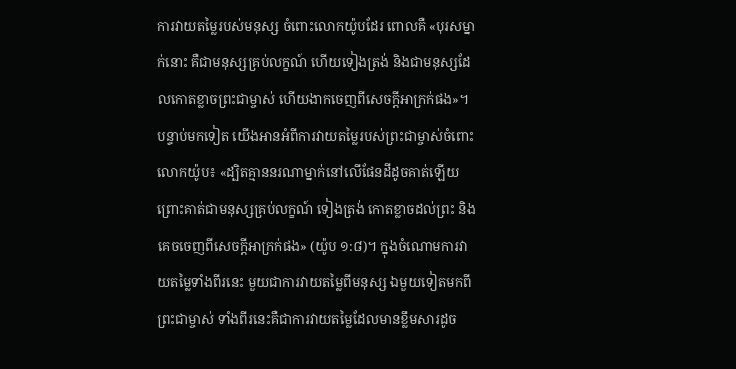ការវាយតម្លៃរបស់មនុស្ស ចំពោះលោកយ៉ូបដែរ ពោលគឺ «បុរសម្នាក់នោះ គឺជាមនុស្សគ្រប់លក្ខណ៍ ហើយទៀងត្រង់ និងជាមនុស្សដែលកោតខ្លាចព្រះជាម្ចាស់ ហើយងាកចេញពីសេចក្ដីអាក្រក់ផង»។ បន្ទាប់មកទៀត យើងអានអំពីការវាយតម្លៃរបស់ព្រះជាម្ចាស់ចំពោះលោកយ៉ូប៖ «ដ្បិតគ្មាននរណាម្នាក់នៅលើផែនដីដូចគាត់ឡើយ ព្រោះគាត់ជាមនុស្សគ្រប់លក្ខណ៍ ទៀងត្រង់ កោតខ្លាចដល់ព្រះ និងគេចចេញពីសេចក្ដីអាក្រក់ផង» (យ៉ូប ១:៨)។ ក្នុងចំណោមការវាយតម្លៃទាំងពីរនេះ មួយជាការវាយតម្លៃពីមនុស្ស ឯមួយទៀតមកពីព្រះជាម្ចាស់ ទាំងពីរនេះគឺជាការវាយតម្លៃដែលមានខ្លឹមសារដូច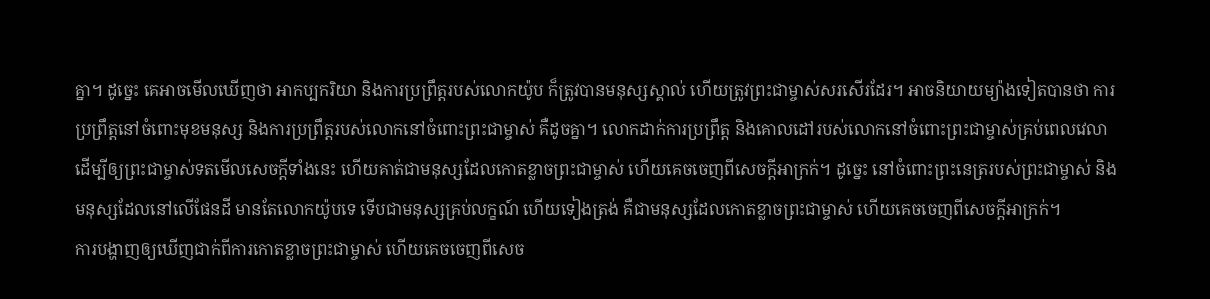គ្នា។ ដូច្នេះ គេអាចមើលឃើញថា អាកប្បករិយា និងការប្រព្រឹត្តរបស់លោកយ៉ូប ក៏ត្រូវបានមនុស្សស្គាល់ ហើយត្រូវព្រះជាម្ចាស់សរសើរដែរ។ អាចនិយាយម្យ៉ាងទៀតបានថា ការប្រព្រឹត្តនៅចំពោះមុខមនុស្ស និងការប្រព្រឹត្តរបស់លោកនៅចំពោះព្រះជាម្ចាស់ គឺដូចគ្នា។ លោកដាក់ការប្រព្រឹត្ត និងគោលដៅរបស់លោកនៅចំពោះព្រះជាម្ចាស់គ្រប់ពេលវេលា ដើម្បីឲ្យព្រះជាម្ចាស់ទតមើលសេចក្ដីទាំងនេះ ហើយគាត់ជាមនុស្សដែលកោតខ្លាចព្រះជាម្ចាស់ ហើយគេចចេញពីសេចក្ដីអាក្រក់។ ដូច្នេះ នៅចំពោះព្រះនេត្ររបស់ព្រះជាម្ចាស់ និងមនុស្សដែលនៅលើផែនដី មានតែលោកយ៉ូបទេ ទើបជាមនុស្សគ្រប់លក្ខណ៍ ហើយទៀងត្រង់ គឺជាមនុស្សដែលកោតខ្លាចព្រះជាម្ចាស់ ហើយគេចចេញពីសេចក្ដីអាក្រក់។
ការបង្ហាញឲ្យឃើញជាក់ពីការកោតខ្លាចព្រះជាម្ចាស់ ហើយគេចចេញពីសេច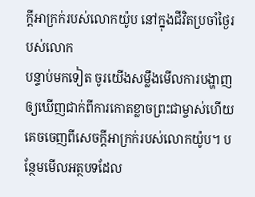ក្ដីអាក្រក់របស់លោកយ៉ូប នៅក្នុងជីវិតប្រចាំថ្ងៃរបស់លោក
បន្ទាប់មកទៀត ចូរយើងសម្លឹងមើលការបង្ហាញឲ្យឃើញជាក់ពីការកោតខ្លាចព្រះជាម្ចាស់ហើយគេចចេញពីសេចក្ដីអាក្រក់របស់លោកយ៉ូប។ បន្ថែមមើលអត្ថបទដែល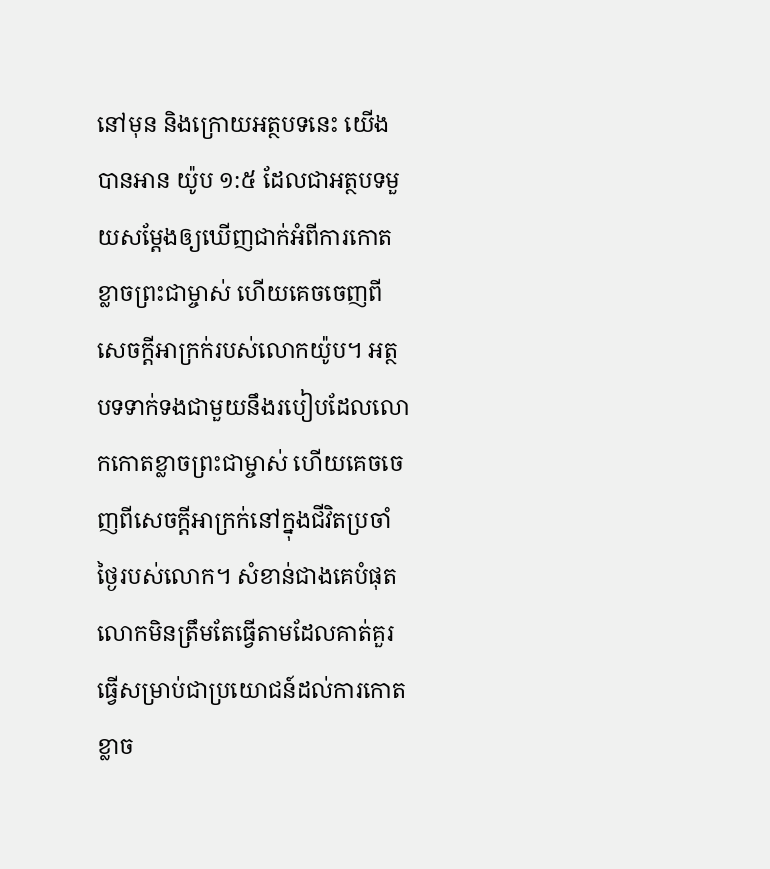នៅមុន និងក្រោយអត្ថបទនេះ យើងបានអាន យ៉ូប ១:៥ ដែលជាអត្ថបទមួយសម្ដែងឲ្យឃើញជាក់អំពីការកោតខ្លាចព្រះជាម្ចាស់ ហើយគេចចេញពីសេចក្ដីអាក្រក់របស់លោកយ៉ូប។ អត្ថបទទាក់ទងជាមួយនឹងរបៀបដែលលោកកោតខ្លាចព្រះជាម្ចាស់ ហើយគេចចេញពីសេចក្ដីអាក្រក់នៅក្នុងជីវិតប្រចាំថ្ងៃរបស់លោក។ សំខាន់ជាងគេបំផុត លោកមិនត្រឹមតែធ្វើតាមដែលគាត់គួរធ្វើសម្រាប់ជាប្រយោជន៍ដល់ការកោតខ្លាច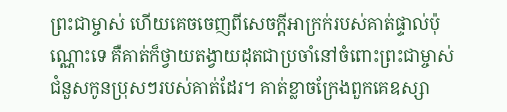ព្រះជាម្ចាស់ ហើយគេចចេញពីសេចក្ដីអាក្រក់របស់គាត់ផ្ទាល់ប៉ុណ្ណោះទេ គឺគាត់ក៏ថ្វាយតង្វាយដុតជាប្រចាំនៅចំពោះព្រះជាម្ចាស់ ជំនួសកូនប្រុសៗរបស់គាត់ដែរ។ គាត់ខ្លាចក្រែងពួកគេឧស្សា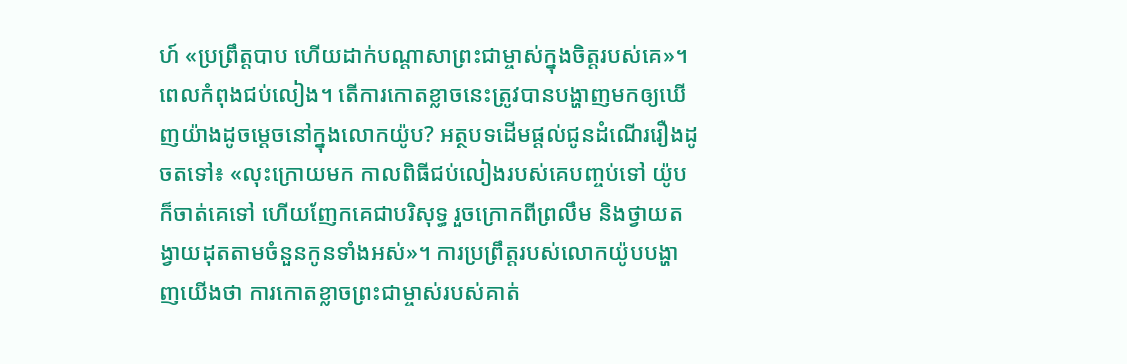ហ៍ «ប្រព្រឹត្តបាប ហើយដាក់បណ្ដាសាព្រះជាម្ចាស់ក្នុងចិត្តរបស់គេ»។ ពេលកំពុងជប់លៀង។ តើការកោតខ្លាចនេះត្រូវបានបង្ហាញមកឲ្យឃើញយ៉ាងដូចម្ដេចនៅក្នុងលោកយ៉ូប? អត្ថបទដើមផ្ដល់ជូនដំណើររឿងដូចតទៅ៖ «លុះក្រោយមក កាលពិធីជប់លៀងរបស់គេបញ្ចប់ទៅ យ៉ូបក៏ចាត់គេទៅ ហើយញែកគេជាបរិសុទ្ធ រួចក្រោកពីព្រលឹម និងថ្វាយតង្វាយដុតតាមចំនួនកូនទាំងអស់»។ ការប្រព្រឹត្តរបស់លោកយ៉ូបបង្ហាញយើងថា ការកោតខ្លាចព្រះជាម្ចាស់របស់គាត់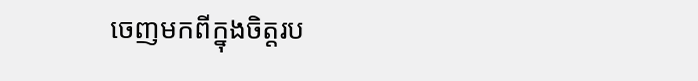ចេញមកពីក្នុងចិត្តរប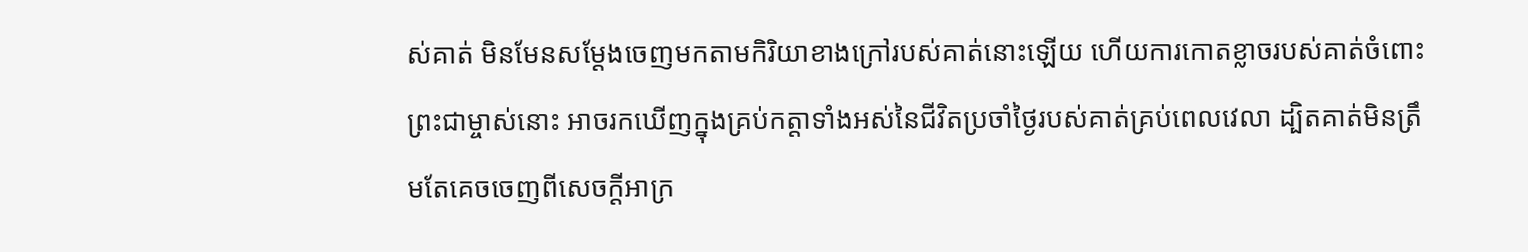ស់គាត់ មិនមែនសម្ដែងចេញមកតាមកិរិយាខាងក្រៅរបស់គាត់នោះឡើយ ហើយការកោតខ្លាចរបស់គាត់ចំពោះព្រះជាម្ចាស់នោះ អាចរកឃើញក្នុងគ្រប់កត្តាទាំងអស់នៃជីវិតប្រចាំថ្ងៃរបស់គាត់គ្រប់ពេលវេលា ដ្បិតគាត់មិនត្រឹមតែគេចចេញពីសេចក្ដីអាក្រ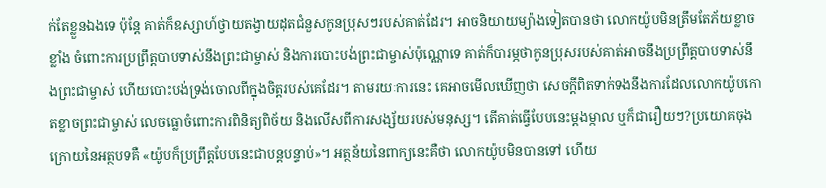ក់តែខ្លួនឯងទេ ប៉ុន្តែ គាត់ក៏ឧស្សាហ៍ថ្វាយតង្វាយដុតជំនួសកូនប្រុសៗរបស់គាត់ដែរ។ អាចនិយាយម្យ៉ាងទៀតបានថា លោកយ៉ូបមិនត្រឹមតែភ័យខ្លាចខ្លាំង ចំពោះការប្រព្រឹត្តបាបទាស់នឹងព្រះជាម្ចាស់ និងការបោះបង់ព្រះជាម្ចាស់ប៉ុណ្ណោទេ គាត់ក៏បារម្ភថាកូនប្រុសរបស់គាត់អាចនឹងប្រព្រឹត្តបាបទាស់នឹងព្រះជាម្ចាស់ ហើយបោះបង់ទ្រង់ចោលពីក្នុងចិត្តរបស់គេដែរ។ តាមរយៈការនេះ គេអាចមើលឃើញថា សេចក្ដីពិតទាក់ទងនឹងការដែលលោកយ៉ូបកោតខ្លាចព្រះជាម្ចាស់ លេចធ្លោចំពោះការពិនិត្យពិច័យ និងលើសពីការសង្ស័យរបស់មនុស្ស។ តើគាត់ធ្វើបែបនេះម្ដងម្កាល ឬក៏ជារឿយៗ?ប្រយោគចុងក្រោយនៃអត្ថបទគឺ «យ៉ូបក៏ប្រព្រឹត្តបែបនេះជាបន្តបន្ទាប់»។ អត្ថន័យនៃពាក្យនេះគឺថា លោកយ៉ូបមិនបានទៅ ហើយ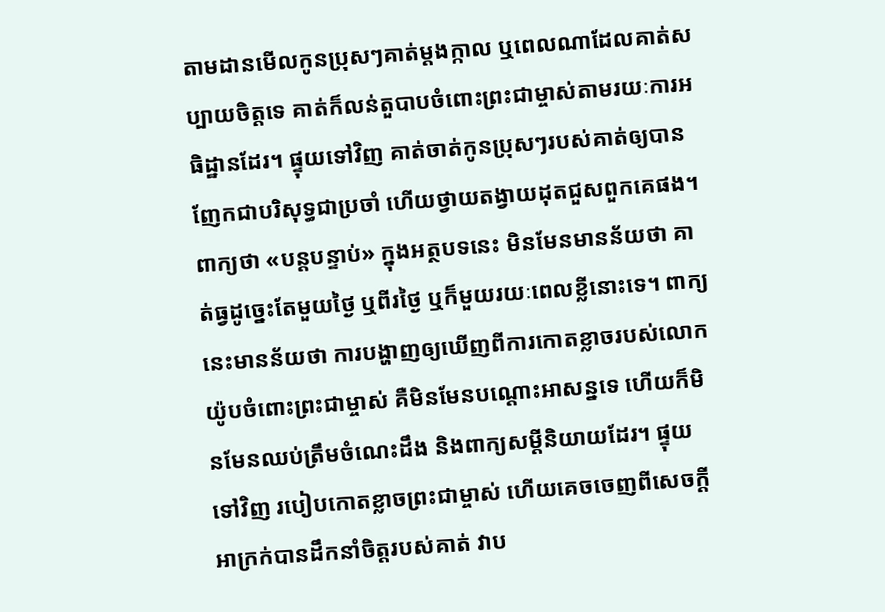តាមដានមើលកូនប្រុសៗគាត់ម្ដងក្កាល ឬពេលណាដែលគាត់សប្បាយចិត្តទេ គាត់ក៏លន់តួបាបចំពោះព្រះជាម្ចាស់តាមរយៈការអធិដ្ឋានដែរ។ ផ្ទុយទៅវិញ គាត់ចាត់កូនប្រុសៗរបស់គាត់ឲ្យបានញែកជាបរិសុទ្ធជាប្រចាំ ហើយថ្វាយតង្វាយដុតជួសពួកគេផង។ ពាក្យថា «បន្តបន្ទាប់» ក្នុងអត្ថបទនេះ មិនមែនមានន័យថា គាត់ធ្វដូច្នេះតែមួយថ្ងៃ ឬពីរថ្ងៃ ឬក៏មួយរយៈពេលខ្លីនោះទេ។ ពាក្យនេះមានន័យថា ការបង្ហាញឲ្យឃើញពីការកោតខ្លាចរបស់លោកយ៉ូបចំពោះព្រះជាម្ចាស់ គឺមិនមែនបណ្ដោះអាសន្នទេ ហើយក៏មិនមែនឈប់ត្រឹមចំណេះដឹង និងពាក្យសម្ដីនិយាយដែរ។ ផ្ទុយទៅវិញ របៀបកោតខ្លាចព្រះជាម្ចាស់ ហើយគេចចេញពីសេចក្ដីអាក្រក់បានដឹកនាំចិត្តរបស់គាត់ វាប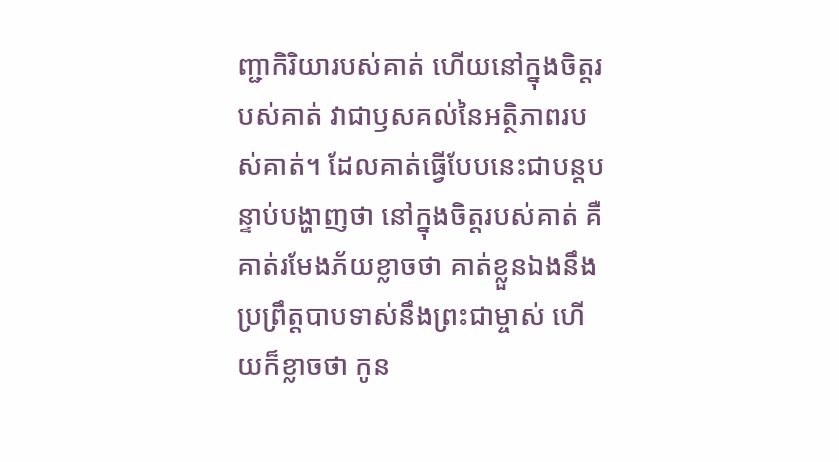ញ្ជាកិរិយារបស់គាត់ ហើយនៅក្នុងចិត្តរបស់គាត់ វាជាឫសគល់នៃអត្ថិភាពរបស់គាត់។ ដែលគាត់ធ្វើបែបនេះជាបន្តបន្ទាប់បង្ហាញថា នៅក្នុងចិត្តរបស់គាត់ គឺគាត់រមែងភ័យខ្លាចថា គាត់ខ្លួនឯងនឹងប្រព្រឹត្តបាបទាស់នឹងព្រះជាម្ចាស់ ហើយក៏ខ្លាចថា កូន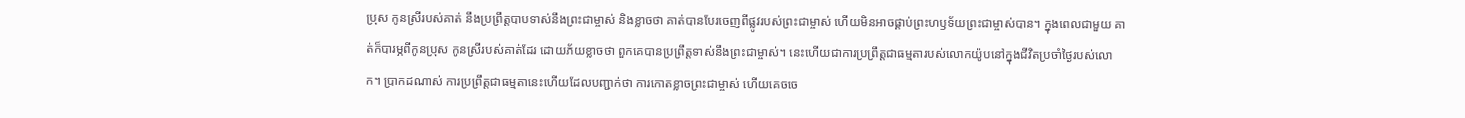ប្រុស កូនស្រីរបស់គាត់ នឹងប្រព្រឹត្តបាបទាស់នឹងព្រះជាម្ចាស់ និងខ្លាចថា គាត់បានបែរចេញពីផ្លូវរបស់ព្រះជាម្ចាស់ ហើយមិនអាចផ្គាប់ព្រះហឫទ័យព្រះជាម្ចាស់បាន។ ក្នុងពេលជាមួយ គាត់ក៏បារម្ភពីកូនប្រុស កូនស្រីរបស់គាត់ដែរ ដោយភ័យខ្លាចថា ពួកគេបានប្រព្រឹត្តទាស់នឹងព្រះជាម្ចាស់។ នេះហើយជាការប្រព្រឹត្តជាធម្មតារបស់លោកយ៉ូបនៅក្នុងជីវិតប្រចាំថ្ងៃរបស់លោក។ ប្រាកដណាស់ ការប្រព្រឹត្តជាធម្មតានេះហើយដែលបញ្ជាក់ថា ការកោតខ្លាចព្រះជាម្ចាស់ ហើយគេចចេ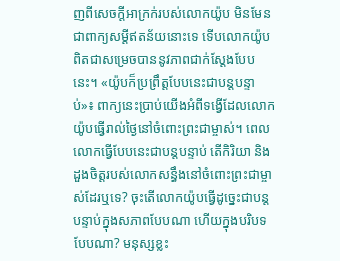ញពីសេចក្ដីអាក្រក់របស់លោកយ៉ូប មិនមែនជាពាក្យសម្ដីឥតន័យនោះទេ ទើបលោកយ៉ូបពិតជាសម្រេចបាននូវភាពជាក់ស្ដែងបែបនេះ។ «យ៉ូបក៏ប្រព្រឹត្តបែបនេះជាបន្តបន្ទាប់»៖ ពាក្យនេះប្រាប់យើងអំពីទង្វើដែលលោកយ៉ូបធ្វើរាល់ថ្ងៃនៅចំពោះព្រះជាម្ចាស់។ ពេលលោកធ្វើបែបនេះជាបន្តបន្ទាប់ តើកិរិយា និងដួងចិត្តរបស់លោកសន្ធឹងនៅចំពោះព្រះជាម្ចាស់ដែរឬទេ? ចុះតើលោកយ៉ូបធ្វើដូច្នេះជាបន្តបន្ទាប់ក្នុងសភាពបែបណា ហើយក្នុងបរិបទបែបណា? មនុស្សខ្លះ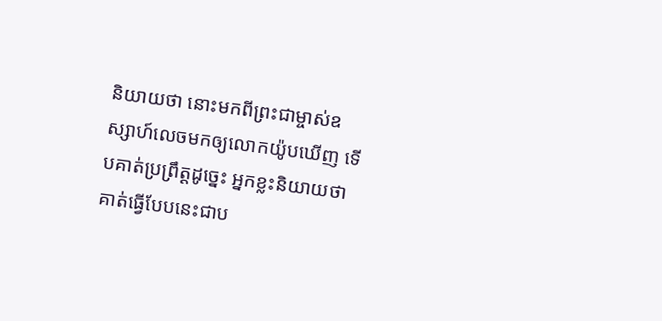និយាយថា នោះមកពីព្រះជាម្ចាស់ឧស្សាហ៍លេចមកឲ្យលោកយ៉ូបឃើញ ទើបគាត់ប្រព្រឹត្តដូច្នេះ អ្នកខ្លះនិយាយថា គាត់ធ្វើបែបនេះជាប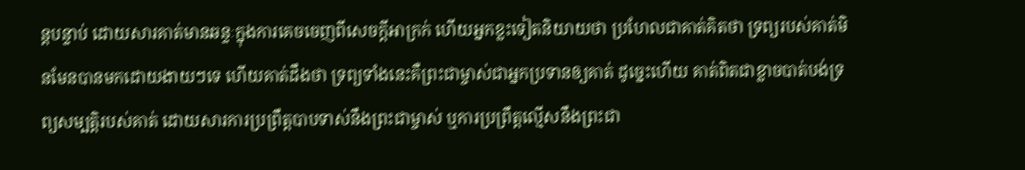ន្តបន្ទាប់ ដោយសារគាត់មានឆន្ទៈក្នុងការគេចចេញពីសេចក្ដីអាក្រក់ ហើយអ្នកខ្លះទៀតនិយាយថា ប្រហែលជាគាត់គិតថា ទ្រព្យរបស់គាត់មិនមែនបានមកដោយងាយៗទេ ហើយគាត់ដឹងថា ទ្រព្យទាំងនេះគឺព្រះជាម្ចាស់ជាអ្នកប្រទានឲ្យគាត់ ដូច្នេះហើយ គាត់ពិតជាខ្លាចបាត់បង់ទ្រព្យសម្បត្តិរបស់គាត់ ដោយសារការប្រព្រឹត្តបាបទាស់នឹងព្រះជាម្ចាស់ ឬការប្រព្រឹត្តល្មើសនឹងព្រះជា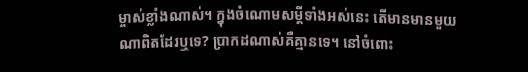ម្ចាស់ខ្លាំងណាស់។ ក្នុងចំណោមសម្ដីទាំងអស់នេះ តើមានមានមួយណាពិតដែរឬទេ? ប្រាកដណាស់គឺគ្មានទេ។ នៅចំពោះ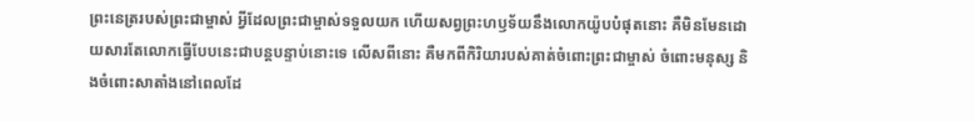ព្រះនេត្ររបស់ព្រះជាម្ចាស់ អ្វីដែលព្រះជាម្ចាស់ទទួលយក ហើយសព្វព្រះហឫទ័យនឹងលោកយ៉ូបបំផុតនោះ គឺមិនមែនដោយសារតែលោកធ្វើបែបនេះជាបន្តបន្ទាប់នោះទេ លើសពីនោះ គឺមកពីកិរិយារបស់គាត់ចំពោះព្រះជាម្ចាស់ ចំពោះមនុស្ស និងចំពោះសាតាំងនៅពេលដែ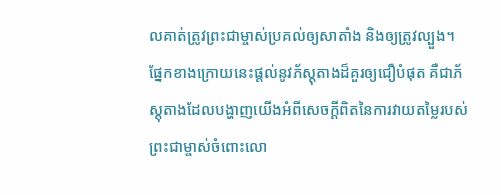លគាត់ត្រូវព្រះជាម្ចាស់ប្រគល់ឲ្យសាតាំង និងឲ្យត្រូវល្បួង។ ផ្នែកខាងក្រោយនេះផ្ដល់នូវភ័ស្តុតាងដ៏គួរឲ្យជឿបំផុត គឺជាភ័ស្តុតាងដែលបង្ហាញយើងអំពីសេចក្ដីពិតនៃការវាយតម្លៃរបស់ព្រះជាម្ចាស់ចំពោះលោ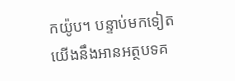កយ៉ូប។ បន្ទាប់មកទៀត យើងនឹងអានអត្ថបទគ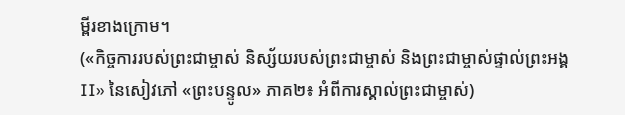ម្ពីរខាងក្រោម។
(«កិច្ចការរបស់ព្រះជាម្ចាស់ និស្ស័យរបស់ព្រះជាម្ចាស់ និងព្រះជាម្ចាស់ផ្ទាល់ព្រះអង្គ II» នៃសៀវភៅ «ព្រះបន្ទូល» ភាគ២៖ អំពីការស្គាល់ព្រះជាម្ចាស់)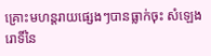គ្រោះមហន្តរាយផ្សេងៗបានធ្លាក់ចុះ សំឡេងរោទិ៍នៃ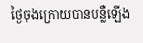ថ្ងៃចុងក្រោយបានបន្លឺឡើង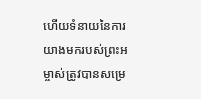ហើយទំនាយនៃការយាងមករបស់ព្រះអម្ចាស់ត្រូវបានសម្រេ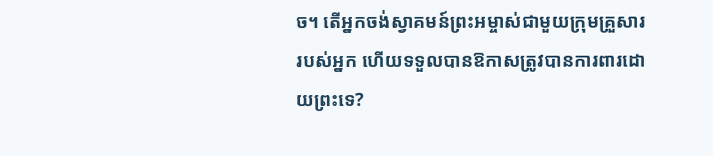ច។ តើអ្នកចង់ស្វាគមន៍ព្រះអម្ចាស់ជាមួយក្រុមគ្រួសាររបស់អ្នក ហើយទទួលបានឱកាសត្រូវបានការពារដោយព្រះទេ?